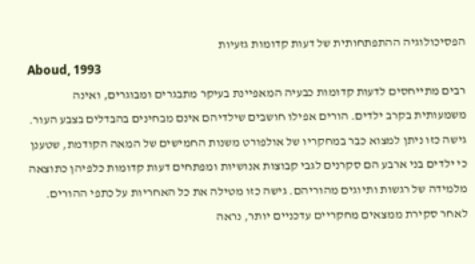הפסיכולוגיה ההתפתחותית של דעות קדומות גזעיות
Aboud, 1993
רבים מתייחסים לדעות קדומות כבעיה המאפיינת בעיקר מתבגרים ומבוגרים, ואינה משמעותית בקרב ילדים. הורים אפילו חושבים שילדיהם אינם מבחינים בהבדלים בצבע העור. גישה כזו ניתן למצוא כבר במחקריו של אולפורט משנות החמישים של המאה הקודמת, שטענן כי ילדים בני ארבע הם סקרנים לגבי קבוצות אנושיות ומפתחים דעות קדומות כלפיהן כתוצאה מלמידה של רגשות ותיוגים מהוריהם. גישה כזו מטילה את כל האחריות על כתפי ההורים. לאחר סקירת ממצאים מחקריים עדכניים יותר, נראה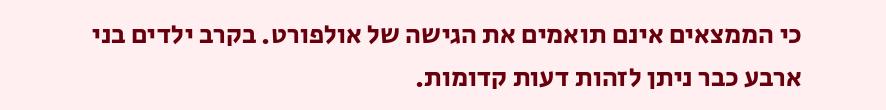כי הממצאים אינם תואמים את הגישה של אולפורט. בקרב ילדים בני ארבע כבר ניתן לזהות דעות קדומות.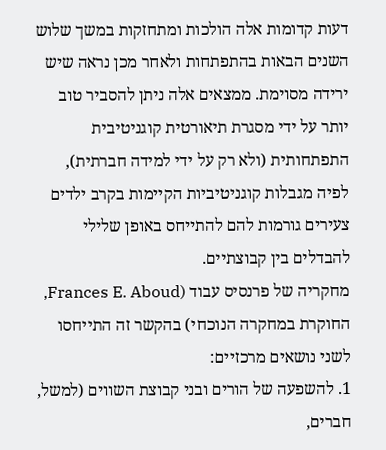דעות קדומות אלה הולכות ומתחזקות במשך שלוש השנים הבאות בהתפתחות ולאחר מכן נראה שיש ירידה מסוימת. ממצאים אלה ניתן להסביר טוב יותר על ידי מסגרת תיאורטית קוגניטיבית התפתחותית (ולא רק על ידי למידה חברתית), לפיה מגבלות קוגניטיביות הקיימות בקרב ילדים צעירים גורמות להם להתייחס באופן שלילי להבדלים בין קבוצתיים.
מחקריה של פרנסיס עבוד (Frances E. Aboud, החוקרת במחקרה הנוכחי) בהקשר זה התייחסו לשני נושאים מרכזיים:
1. להשפעה של הורים ובני קבוצת השווים (למשל, חברים,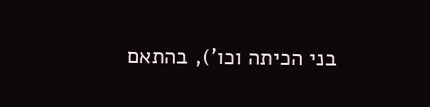בני הכיתה וכו'), בהתאם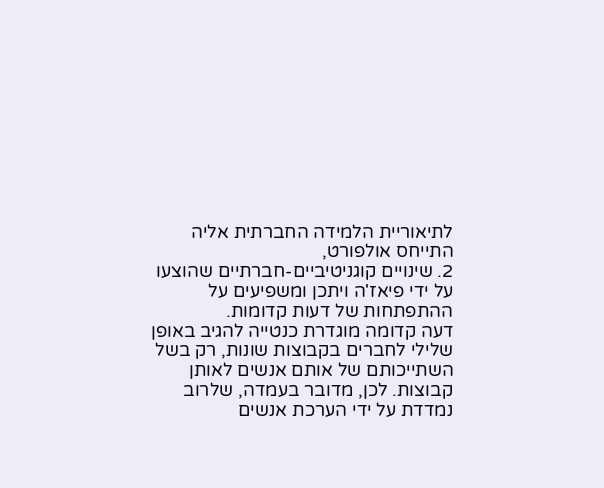לתיאוריית הלמידה החברתית אליה התייחס אולפורט,
2. שינויים קוגניטיביים-חברתיים שהוצעו על ידי פיאז'ה ויתכן ומשפיעים על ההתפתחות של דעות קדומות.
דעה קדומה מוגדרת כנטייה להגיב באופן שלילי לחברים בקבוצות שונות, רק בשל השתייכותם של אותם אנשים לאותן קבוצות. לכן, מדובר בעמדה, שלרוב נמדדת על ידי הערכת אנשים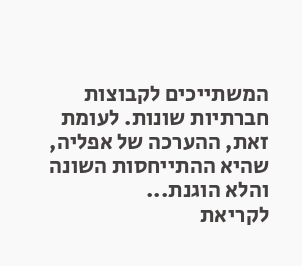המשתייכים לקבוצות חברתיות שונות. לעומת זאת, ההערכה של אפליה, שהיא ההתייחסות השונה והלא הוגנת...
לקריאת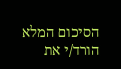הסיכום המלא הורד/י את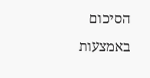הסיכום באמצעות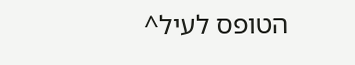הטופס לעיל^